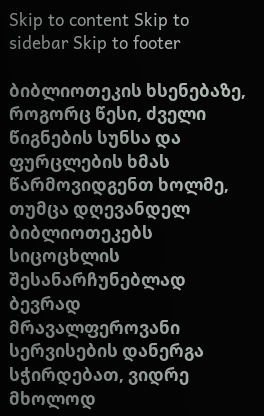Skip to content Skip to sidebar Skip to footer

ბიბლიოთეკის ხსენებაზე, როგორც წესი, ძველი წიგნების სუნსა და ფურცლების ხმას წარმოვიდგენთ ხოლმე, თუმცა დღევანდელ ბიბლიოთეკებს სიცოცხლის შესანარჩუნებლად ბევრად მრავალფეროვანი სერვისების დანერგა სჭირდებათ, ვიდრე მხოლოდ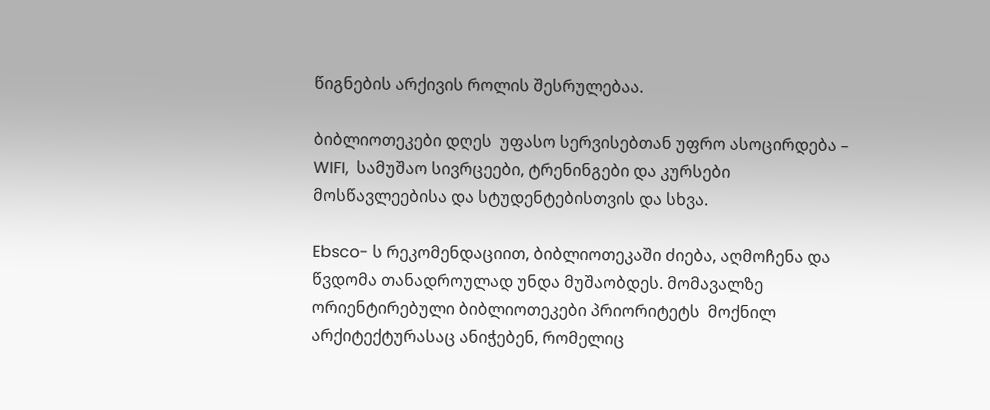წიგნების არქივის როლის შესრულებაა.

ბიბლიოთეკები დღეს  უფასო სერვისებთან უფრო ასოცირდება –  WIFI,  სამუშაო სივრცეები, ტრენინგები და კურსები მოსწავლეებისა და სტუდენტებისთვის და სხვა.

Ebsco- ს რეკომენდაციით, ბიბლიოთეკაში ძიება, აღმოჩენა და წვდომა თანადროულად უნდა მუშაობდეს. მომავალზე ორიენტირებული ბიბლიოთეკები პრიორიტეტს  მოქნილ არქიტექტურასაც ანიჭებენ, რომელიც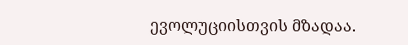ევოლუციისთვის მზადაა.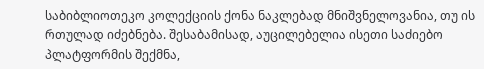საბიბლიოთეკო კოლექციის ქონა ნაკლებად მნიშვნელოვანია, თუ ის რთულად იძებნება. შესაბამისად, აუცილებელია ისეთი საძიებო პლატფორმის შექმნა,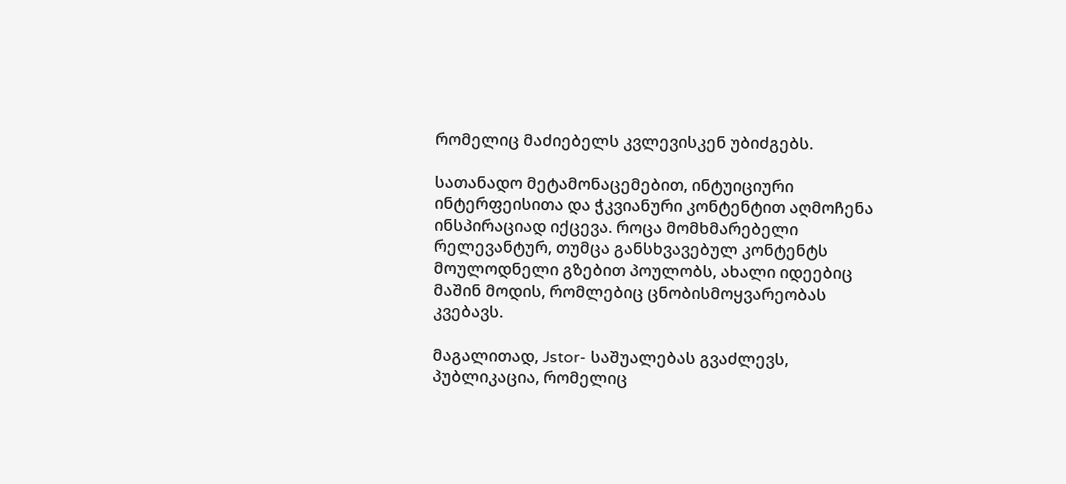რომელიც მაძიებელს კვლევისკენ უბიძგებს.

სათანადო მეტამონაცემებით, ინტუიციური ინტერფეისითა და ჭკვიანური კონტენტით აღმოჩენა ინსპირაციად იქცევა. როცა მომხმარებელი რელევანტურ, თუმცა განსხვავებულ კონტენტს მოულოდნელი გზებით პოულობს, ახალი იდეებიც მაშინ მოდის, რომლებიც ცნობისმოყვარეობას კვებავს.

მაგალითად, Jstor- საშუალებას გვაძლევს, პუბლიკაცია, რომელიც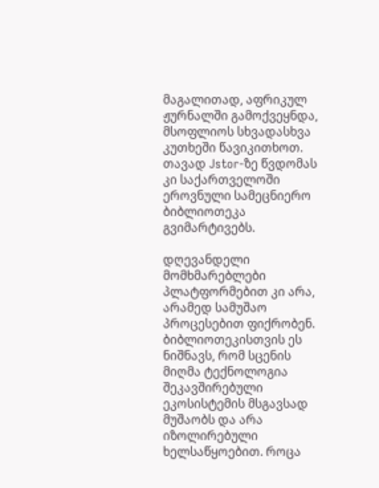მაგალითად, აფრიკულ ჟურნალში გამოქვეყნდა, მსოფლიოს სხვადასხვა კუთხეში წავიკითხოთ. თავად Jstor-ზე წვდომას კი საქართველოში ეროვნული სამეცნიერო ბიბლიოთეკა გვიმარტივებს.

დღევანდელი მომხმარებლები პლატფორმებით კი არა, არამედ სამუშაო პროცესებით ფიქრობენ. ბიბლიოთეკისთვის ეს ნიშნავს, რომ სცენის მიღმა ტექნოლოგია შეკავშირებული ეკოსისტემის მსგავსად მუშაობს და არა იზოლირებული ხელსაწყოებით. როცა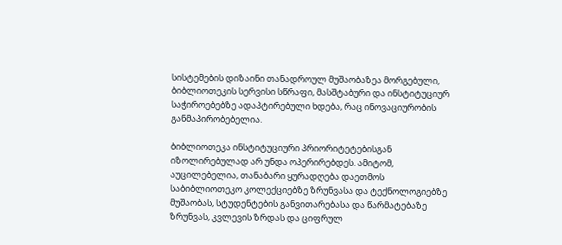სისტემების დიზაინი თანადროულ მუშაობაზეა მორგებული, ბიბლიოთეკის სერვისი სწრაფი, მასშტაბური და ინსტიტუციურ საჭიროებებზე ადაპტირებული ხდება, რაც ინოვაციურობის განმაპირობებელია.

ბიბლიოთეკა ინსტიტუციური პრიორიტეტებისგან იზოლირებულად არ უნდა ოპერირებდეს. ამიტომ, აუცილებელია, თანაბარი ყურადღება დაეთმოს  საბიბლიოთეკო კოლექციებზე ზრუნვასა და ტექნოლოგიებზე მუშაობას, სტუდენტების განვითარებასა და წარმატებაზე ზრუნვას, კვლევის ზრდას და ციფრულ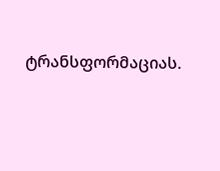ტრანსფორმაციას.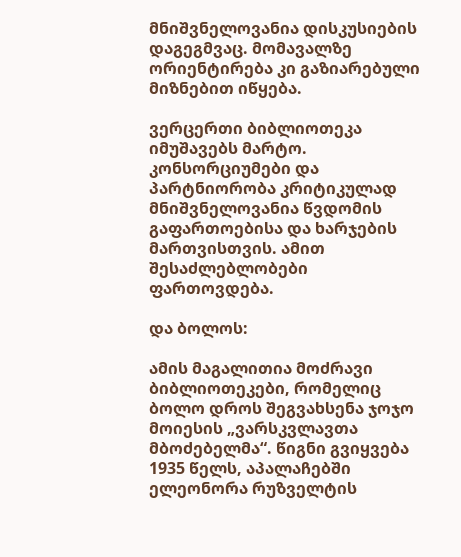მნიშვნელოვანია დისკუსიების დაგეგმვაც. მომავალზე ორიენტირება კი გაზიარებული მიზნებით იწყება.

ვერცერთი ბიბლიოთეკა იმუშავებს მარტო. კონსორციუმები და პარტნიორობა კრიტიკულად მნიშვნელოვანია წვდომის გაფართოებისა და ხარჯების მართვისთვის. ამით შესაძლებლობები ფართოვდება.

და ბოლოს:

ამის მაგალითია მოძრავი ბიბლიოთეკები, რომელიც ბოლო დროს შეგვახსენა ჯოჯო მოიესის „ვარსკვლავთა მბოძებელმა“. წიგნი გვიყვება 1935 წელს, აპალაჩებში ელეონორა რუზველტის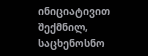ინიციატივით შექმნილ, საცხენოსნო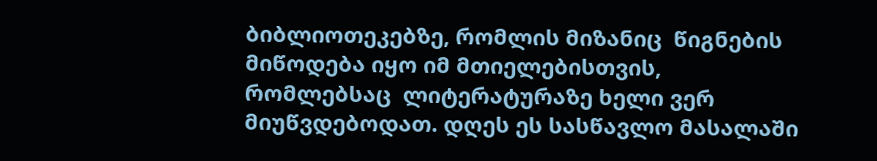ბიბლიოთეკებზე, რომლის მიზანიც  წიგნების მიწოდება იყო იმ მთიელებისთვის, რომლებსაც  ლიტერატურაზე ხელი ვერ მიუწვდებოდათ. დღეს ეს სასწავლო მასალაში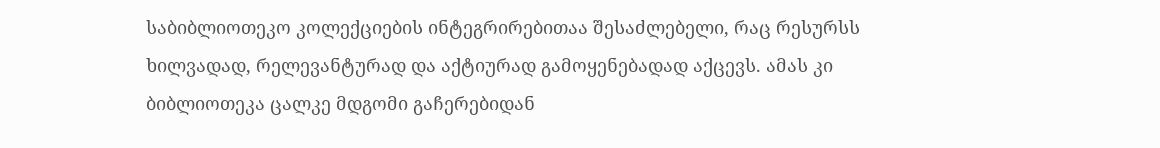საბიბლიოთეკო კოლექციების ინტეგრირებითაა შესაძლებელი, რაც რესურსს  ხილვადად, რელევანტურად და აქტიურად გამოყენებადად აქცევს. ამას კი  ბიბლიოთეკა ცალკე მდგომი გაჩერებიდან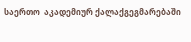საერთო  აკადემიურ ქალაქგეგმარებაში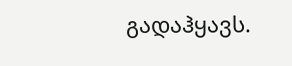გადაჰყავს.